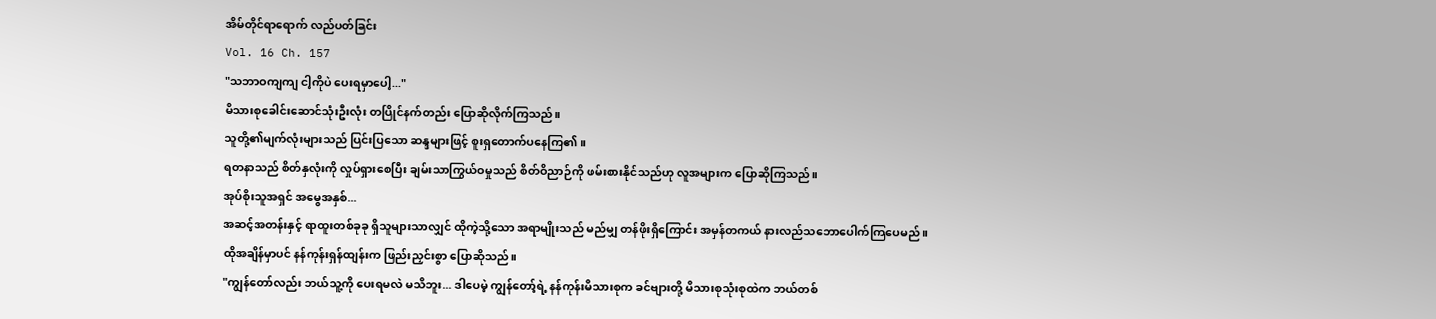အိမ်တိုင်ရာရောက် လည်ပတ်ခြင်း
Vol. 16 Ch. 157
"သဘာဝကျကျ ငါ့ကိုပဲ ပေးရမှာပေါ့..."
မိသားစုခေါင်းဆောင်သုံးဦးလုံး တပြိုင်နက်တည်း ပြောဆိုလိုက်ကြသည်။
သူတို့၏မျက်လုံးများသည် ပြင်းပြသော ဆန္ဒများဖြင့် စူးရှတောက်ပနေကြ၏။
ရတနာသည် စိတ်နှလုံးကို လှုပ်ရှားစေပြီး ချမ်းသာကြွယ်ဝမှုသည် စိတ်ဝိညာဉ်ကို ဖမ်းစားနိုင်သည်ဟု လူအများက ပြောဆိုကြသည်။
အုပ်စိုးသူအရှင် အမွေအနှစ်...
အဆင့်အတန်းနှင့် ရာထူးတစ်ခုခု ရှိသူများသာလျှင် ထိုကဲ့သို့သော အရာမျိုးသည် မည်မျှ တန်ဖိုးရှိကြောင်း အမှန်တကယ် နားလည်သဘောပေါက်ကြပေမည်။
ထိုအချိန်မှာပင် နန်ကုန်းရှန်ထျန်းက ဖြည်းညှင်းစွာ ပြောဆိုသည်။
"ကျွန်တော်လည်း ဘယ်သူ့ကို ပေးရမလဲ မသိဘူး... ဒါပေမဲ့ ကျွန်တော့်ရဲ့ နန်ကုန်းမိသားစုက ခင်ဗျားတို့ မိသားစုသုံးစုထဲက ဘယ်တစ်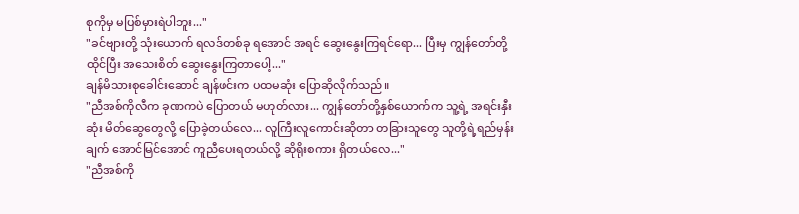စုကိုမှ မပြစ်မှားရဲပါဘူး..."
"ခင်ဗျားတို့ သုံးယောက် ရလဒ်တစ်ခု ရအောင် အရင် ဆွေးနွေးကြရင်ရော... ပြီးမှ ကျွန်တော်တို့ ထိုင်ပြီး အသေးစိတ် ဆွေးနွေးကြတာပေါ့..."
ချန်မိသားစုခေါင်းဆောင် ချန်ဖင်းက ပထမဆုံး ပြောဆိုလိုက်သည်။
"ညီအစ်ကိုလီက ခုဏကပဲ ပြောတယ် မဟုတ်လား... ကျွန်တော်တို့နှစ်ယောက်က သူ့ရဲ့ အရင်းနှီးဆုံး မိတ်ဆွေတွေလို့ ပြောခဲ့တယ်လေ... လူကြီးလူကောင်းဆိုတာ တခြားသူတွေ သူတို့ရဲ့ရည်မှန်းချက် အောင်မြင်အောင် ကူညီပေးရတယ်လို့ ဆိုရိုးစကား ရှိတယ်လေ..."
"ညီအစ်ကို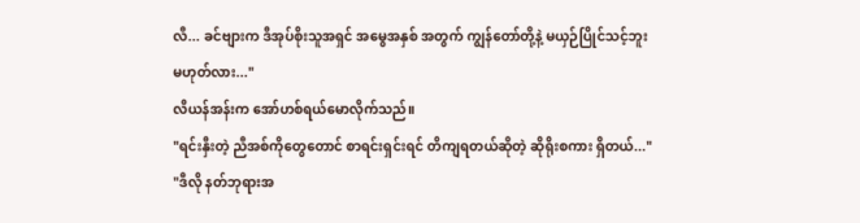လီ... ခင်ဗျားက ဒီအုပ်စိုးသူအရှင် အမွေအနှစ် အတွက် ကျွန်တော်တို့နဲ့ မယှဉ်ပြိုင်သင့်ဘူး မဟုတ်လား..."
လီယန်အန်းက အော်ဟစ်ရယ်မောလိုက်သည်။
"ရင်းနှီးတဲ့ ညီအစ်ကိုတွေတောင် စာရင်းရှင်းရင် တိကျရတယ်ဆိုတဲ့ ဆိုရိုးစကား ရှိတယ်..."
"ဒီလို နတ်ဘုရားအ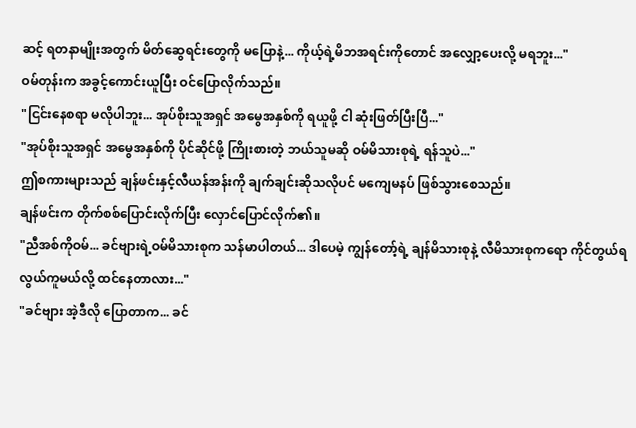ဆင့် ရတနာမျိုးအတွက် မိတ်ဆွေရင်းတွေကို မပြောနဲ့... ကိုယ့်ရဲ့မိဘအရင်းကိုတောင် အလျှော့ပေးလို့ မရဘူး..."
ဝမ်တုန်းက အခွင့်ကောင်းယူပြီး ဝင်ပြောလိုက်သည်။
"ငြင်းနေစရာ မလိုပါဘူး... အုပ်စိုးသူအရှင် အမွေအနှစ်ကို ရယူဖို့ ငါ ဆုံးဖြတ်ပြီးပြီ..."
"အုပ်စိုးသူအရှင် အမွေအနှစ်ကို ပိုင်ဆိုင်ဖို့ ကြိုးစားတဲ့ ဘယ်သူမဆို ဝမ်မိသားစုရဲ့ ရန်သူပဲ..."
ဤစကားများသည် ချန်ဖင်းနှင့်လီယန်အန်းကို ချက်ချင်းဆိုသလိုပင် မကျေမနပ် ဖြစ်သွားစေသည်။
ချန်ဖင်းက တိုက်စစ်ပြောင်းလိုက်ပြီး လှောင်ပြောင်လိုက်၏။
"ညီအစ်ကိုဝမ်... ခင်ဗျားရဲ့ဝမ်မိသားစုက သန်မာပါတယ်... ဒါပေမဲ့ ကျွန်တော့်ရဲ့ ချန်မိသားစုနဲ့ လီမိသားစုကရော ကိုင်တွယ်ရ လွယ်ကူမယ်လို့ ထင်နေတာလား..."
"ခင်ဗျား အဲ့ဒီလို ပြောတာက... ခင်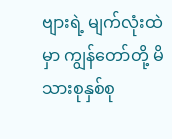ဗျားရဲ့ မျက်လုံးထဲမှာ ကျွန်တော်တို့ မိသားစုနှစ်စု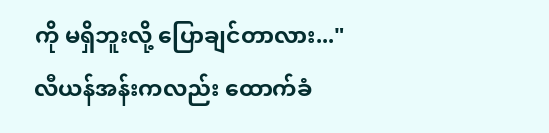ကို မရှိဘူးလို့ ပြောချင်တာလား..."
လီယန်အန်းကလည်း ထောက်ခံ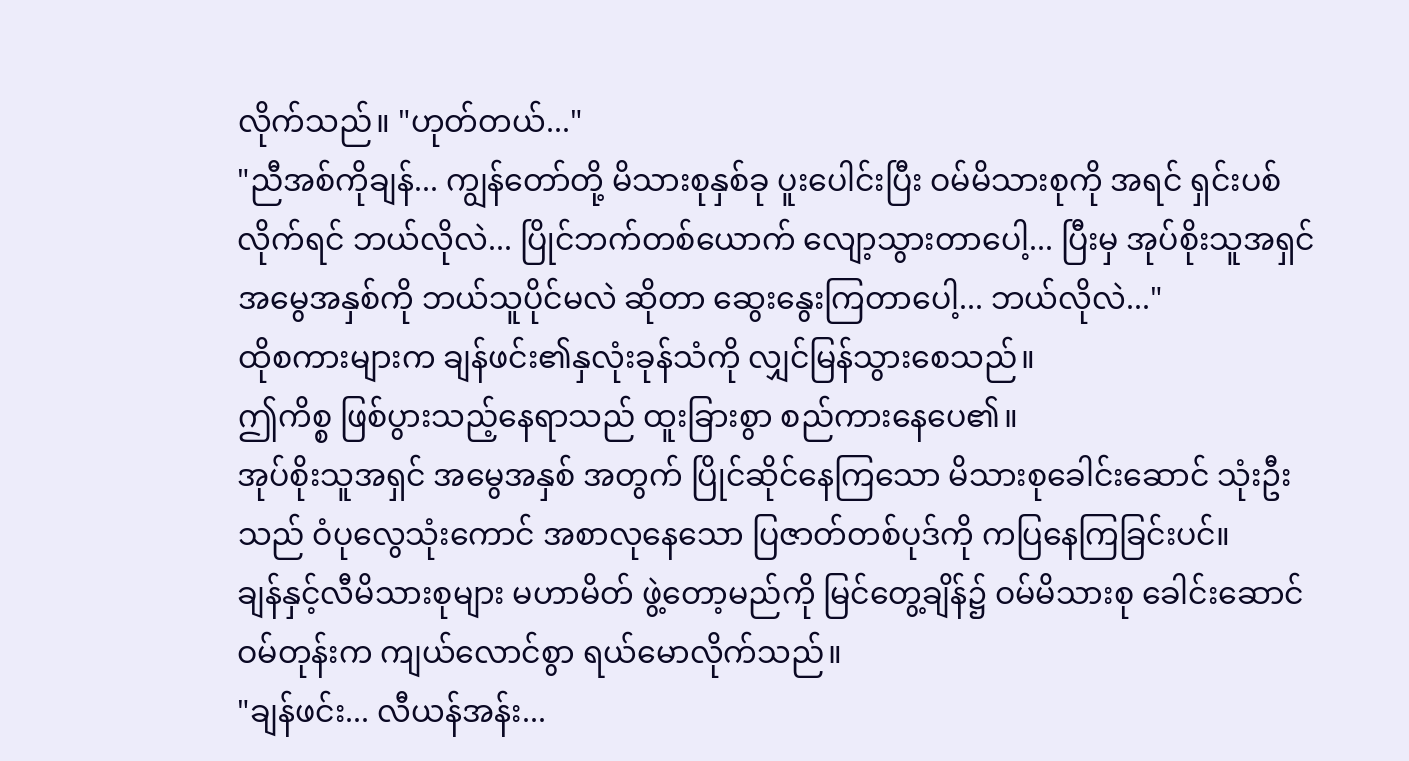လိုက်သည်။ "ဟုတ်တယ်..."
"ညီအစ်ကိုချန်... ကျွန်တော်တို့ မိသားစုနှစ်ခု ပူးပေါင်းပြီး ဝမ်မိသားစုကို အရင် ရှင်းပစ်လိုက်ရင် ဘယ်လိုလဲ... ပြိုင်ဘက်တစ်ယောက် လျော့သွားတာပေါ့... ပြီးမှ အုပ်စိုးသူအရှင် အမွေအနှစ်ကို ဘယ်သူပိုင်မလဲ ဆိုတာ ဆွေးနွေးကြတာပေါ့... ဘယ်လိုလဲ..."
ထိုစကားများက ချန်ဖင်း၏နှလုံးခုန်သံကို လျှင်မြန်သွားစေသည်။
ဤကိစ္စ ဖြစ်ပွားသည့်နေရာသည် ထူးခြားစွာ စည်ကားနေပေ၏။
အုပ်စိုးသူအရှင် အမွေအနှစ် အတွက် ပြိုင်ဆိုင်နေကြသော မိသားစုခေါင်းဆောင် သုံးဦးသည် ဝံပုလွေသုံးကောင် အစာလုနေသော ပြဇာတ်တစ်ပုဒ်ကို ကပြနေကြခြင်းပင်။
ချန်နှင့်လီမိသားစုများ မဟာမိတ် ဖွဲ့တော့မည်ကို မြင်တွေ့ချိန်၌ ဝမ်မိသားစု ခေါင်းဆောင် ဝမ်တုန်းက ကျယ်လောင်စွာ ရယ်မောလိုက်သည်။
"ချန်ဖင်း... လီယန်အန်း...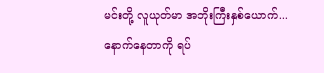မင်းတို့ လူယုတ်မာ အဘိုးကြီးနှစ်ယောက်... နောက်နေတာကို ရပ်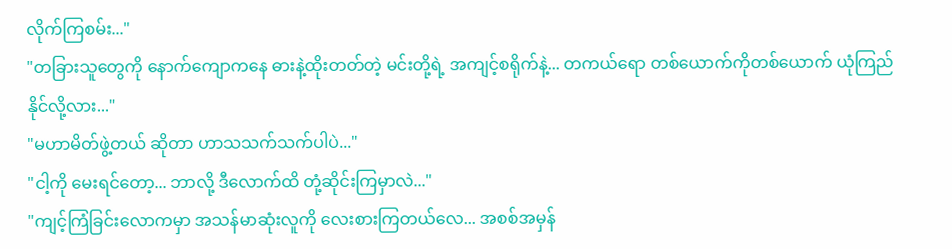လိုက်ကြစမ်း..."
"တခြားသူတွေကို နောက်ကျောကနေ ဓားနဲ့ထိုးတတ်တဲ့ မင်းတို့ရဲ့ အကျင့်စရိုက်နဲ့... တကယ်ရော တစ်ယောက်ကိုတစ်ယောက် ယုံကြည်နိုင်လို့လား..."
"မဟာမိတ်ဖွဲ့တယ် ဆိုတာ ဟာသသက်သက်ပါပဲ..."
"ငါ့ကို မေးရင်တော့... ဘာလို့ ဒီလောက်ထိ တုံ့ဆိုင်းကြမှာလဲ..."
"ကျင့်ကြံခြင်းလောကမှာ အသန်မာဆုံးလူကို လေးစားကြတယ်လေ... အစစ်အမှန်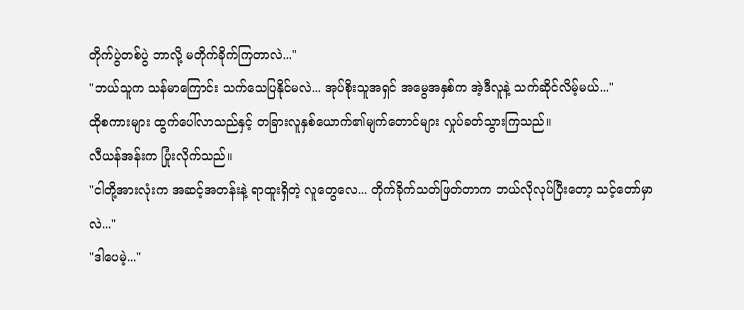တိုက်ပွဲတစ်ပွဲ ဘာလို့ မတိုက်ခိုက်ကြတာလဲ..."
"ဘယ်သူက သန်မာကြောင်း သက်သေပြနိုင်မလဲ... အုပ်စိုးသူအရှင် အမွေအနှစ်က အဲ့ဒီလူနဲ့ သက်ဆိုင်လိမ့်မယ်..."
ထိုစကားများ ထွက်ပေါ်လာသည်နှင့် တခြားလူနှစ်ယောက်၏မျက်တောင်များ လှုပ်ခတ်သွားကြသည်။
လီယန်အန်းက ပြုံးလိုက်သည်။
"ငါတို့အားလုံးက အဆင့်အတန်းနဲ့ ရာထူးရှိတဲ့ လူတွေလေ... တိုက်ခိုက်သတ်ဖြတ်တာက ဘယ်လိုလုပ်ပြီးတော့ သင့်တော်မှာလဲ..."
"ဒါပေမဲ့..."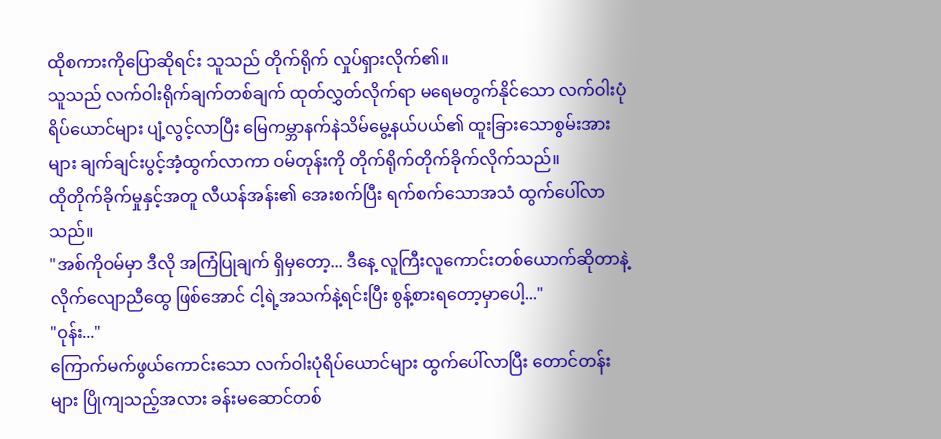ထိုစကားကိုပြောဆိုရင်း သူသည် တိုက်ရိုက် လှုပ်ရှားလိုက်၏။
သူသည် လက်ဝါးရိုက်ချက်တစ်ချက် ထုတ်လွှတ်လိုက်ရာ မရေမတွက်နိုင်သော လက်ဝါးပုံရိပ်ယောင်များ ပျံ့လွင့်လာပြီး မြေကမ္ဘာနက်နဲသိမ်မွေ့နယ်ပယ်၏ ထူးခြားသောစွမ်းအားများ ချက်ချင်းပွင့်အံ့ထွက်လာကာ ဝမ်တုန်းကို တိုက်ရိုက်တိုက်ခိုက်လိုက်သည်။
ထိုတိုက်ခိုက်မှုနှင့်အတူ လီယန်အန်း၏ အေးစက်ပြီး ရက်စက်သောအသံ ထွက်ပေါ်လာသည်။
"အစ်ကိုဝမ်မှာ ဒီလို အကြံပြုချက် ရှိမှတော့... ဒီနေ့ လူကြီးလူကောင်းတစ်ယောက်ဆိုတာနဲ့ လိုက်လျောညီထွေ ဖြစ်အောင် ငါ့ရဲ့အသက်နဲ့ရင်းပြီး စွန့်စားရတော့မှာပေါ့..."
"ဝုန်း..."
ကြောက်မက်ဖွယ်ကောင်းသော လက်ဝါးပုံရိပ်ယောင်များ ထွက်ပေါ်လာပြီး တောင်တန်းများ ပြိုကျသည့်အလား ခန်းမဆောင်တစ်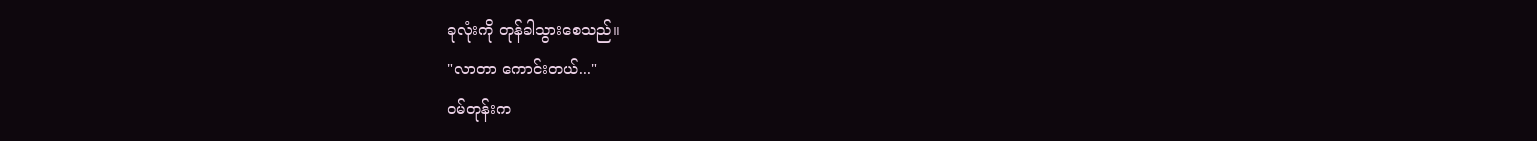ခုလုံးကို တုန်ခါသွားစေသည်။
"လာတာ ကောင်းတယ်..."
ဝမ်တုန်းက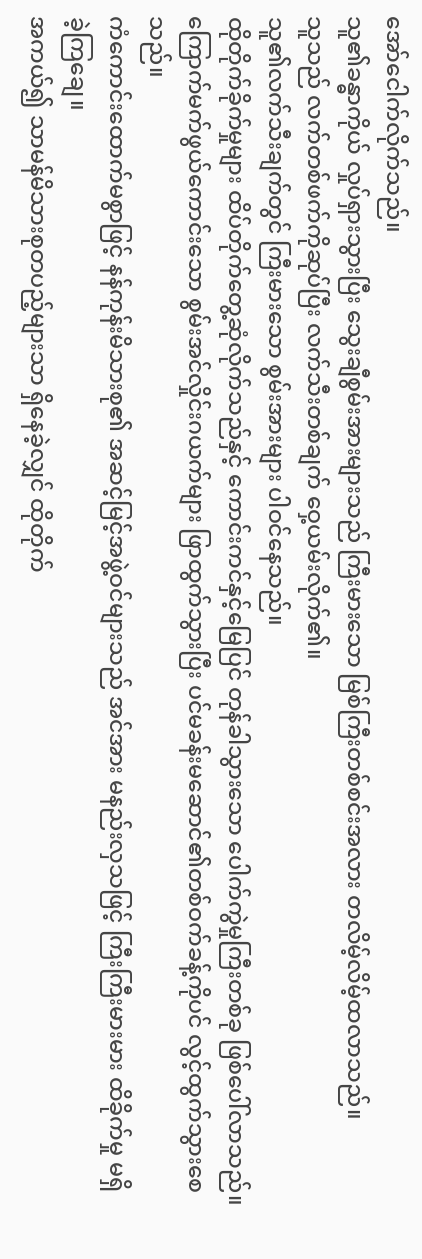အော်ငေါက်လိုက်သည်။
သူ၏ခန္ဓာကိုယ် လှုပ်ရှားသွားပြီး သွေးချီစွမ်းအားများသည် ကြီးမားသော မြစ်ကြီးတစ်စင်းအလား တလိမ့်လိမ့်ထလာသည်။
သူသည် လက်တစ်ဖက်ကိုဆုပ်ပြီး လက်သီးတစ်ချက် ဝှေ့ယမ်းလိုက်၏။
သူ၏လက်သီးချက်တွင် ကြီးမားသော စွမ်းအားများ ပါဝင်နေသည်။
ထိုတိုက်ခိုက်မှုများ ထိပ်တိုက်တွေ့ဆုံလိုက်သည်နှင့် ကောင်းကင်နှင့်မြေပြင် တုန်ခါသွားသော ပေါက်ကွဲမှုကြီးတစ်ခု ဖြစ်ပေါ်လာသည်။
ကြောက်မက်ဖွယ်ကောင်းသော စွမ်းအင်လှိုင်းဂယက်များ ဖြာထွက်သွားပြီး ပင်မခန်းမဆောင်၏တစ်ဝက်ခန့်ကိုပင် လွင့်ထွက်သွားစေသည်။
ကံကောင်းထောက်မစွာဖြင့် နန်ကုန်းမိသားစု၏ အဆင့်မြင့်အဖွဲ့ဝင်များသည် အင်အား မနည်းလှသဖြင့် ကြီးကြီးမားမား ထိခိုက်မှု မရှိခဲ့ကြချေ။
အကယ်၍ သာမန်မိသားစုတပည့်များသာ ရှိနေခဲ့လျှင် ထိုတိုက်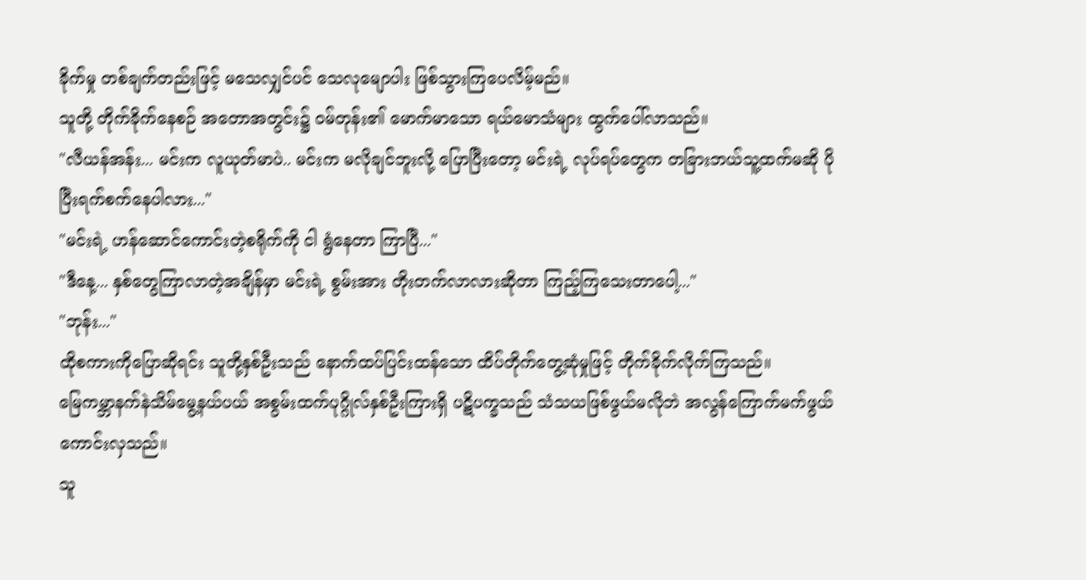ခိုက်မှု တစ်ချက်တည်းဖြင့် မသေလျှင်ပင် သေလုမျောပါး ဖြစ်သွားကြပေလိမ့်မည်။
သူတို့ တိုက်ခိုက်နေစဉ် အတောအတွင်း၌ ဝမ်တုန်း၏ မောက်မာသော ရယ်မောသံများ ထွက်ပေါ်လာသည်။
"လီယန်အန်း... မင်းက လူယုတ်မာပဲ.. မင်းက မလိုချင်ဘူးလို့ ပြောပြီးတော့ မင်းရဲ့ လုပ်ရပ်တွေက တခြားဘယ်သူ့ထက်မဆို ပိုပြီးရက်စက်နေပါလား..."
"မင်းရဲ့ ဟန်ဆောင်ကောင်းတဲ့စရိုက်ကို ငါ ရွံနေတာ ကြာပြီ..."
"ဒီနေ့... နှစ်တွေကြာလာတဲ့အချိန်မှာ မင်းရဲ့ စွမ်းအား တိုးတက်လာလားဆိုတာ ကြည့်ကြသေးတာပေါ့..."
"ဘုန်း..."
ထိုစကားကိုပြောဆိုရင်း သူတို့နှစ်ဦးသည် နောက်ထပ်ပြင်းထန်သော ထိပ်တိုက်တွေ့ဆုံမှုဖြင့် တိုက်ခိုက်လိုက်ကြသည်။
မြေကမ္ဘာနက်နဲသိမ်မွေ့နယ်ပယ် အစွမ်းထက်ပုဂ္ဂိုလ်နှစ်ဦးကြားရှိ ပဋိပက္ခသည် သံသယဖြစ်ဖွယ်မလိုဘဲ အလွန်ကြောက်မက်ဖွယ် ကောင်းလှသည်။
သူ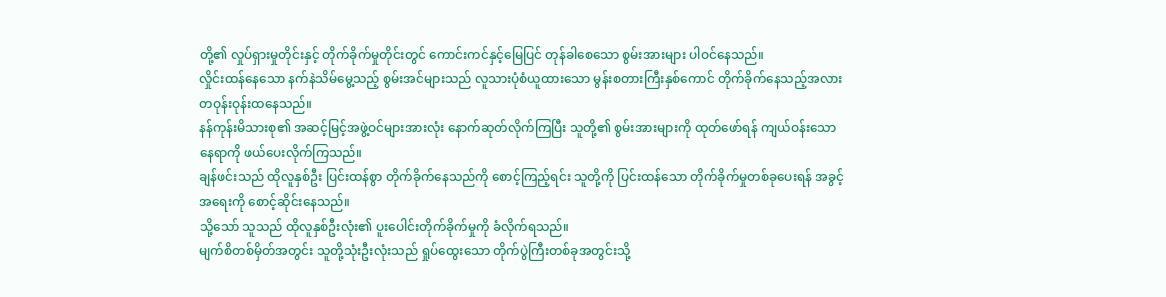တို့၏ လှုပ်ရှားမှုတိုင်းနှင့် တိုက်ခိုက်မှုတိုင်းတွင် ကောင်းကင်နှင့်မြေပြင် တုန်ခါစေသော စွမ်းအားများ ပါဝင်နေသည်။
လှိုင်းထန်နေသော နက်နဲသိမ်မွေ့သည့် စွမ်းအင်များသည် လူသားပုံစံယူထားသော မွန်းစတားကြီးနှစ်ကောင် တိုက်ခိုက်နေသည့်အလား တဝုန်းဝုန်းထနေသည်။
နန်ကုန်းမိသားစု၏ အဆင့်မြင့်အဖွဲ့ဝင်များအားလုံး နောက်ဆုတ်လိုက်ကြပြီး သူတို့၏ စွမ်းအားများကို ထုတ်ဖော်ရန် ကျယ်ဝန်းသော နေရာကို ဖယ်ပေးလိုက်ကြသည်။
ချန်ဖင်းသည် ထိုလူနှစ်ဦး ပြင်းထန်စွာ တိုက်ခိုက်နေသည်ကို စောင့်ကြည့်ရင်း သူတို့ကို ပြင်းထန်သော တိုက်ခိုက်မှုတစ်ခုပေးရန် အခွင့်အရေးကို စောင့်ဆိုင်းနေသည်။
သို့သော် သူသည် ထိုလူနှစ်ဦးလုံး၏ ပူးပေါင်းတိုက်ခိုက်မှုကို ခံလိုက်ရသည်။
မျက်စိတစ်မှိတ်အတွင်း သူတို့သုံးဦးလုံးသည် ရှုပ်ထွေးသော တိုက်ပွဲကြီးတစ်ခုအတွင်းသို့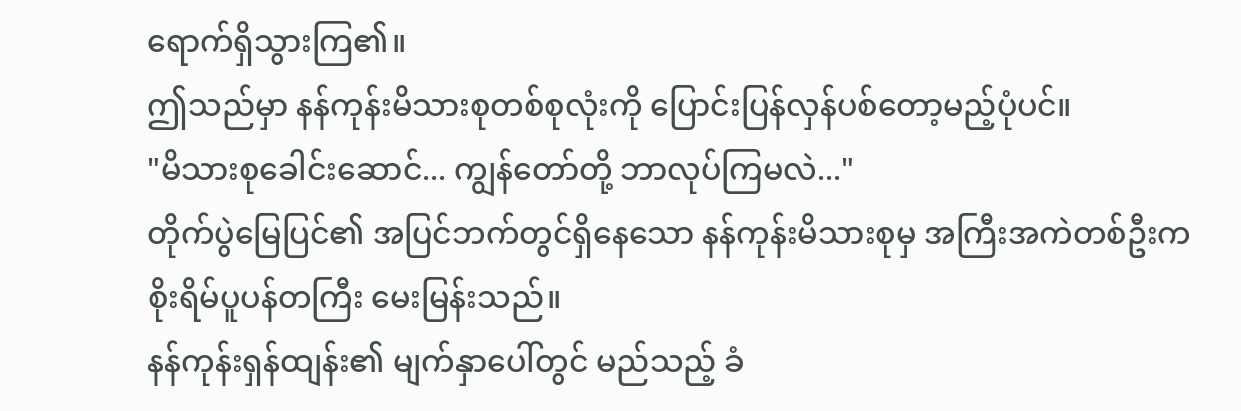ရောက်ရှိသွားကြ၏။
ဤသည်မှာ နန်ကုန်းမိသားစုတစ်စုလုံးကို ပြောင်းပြန်လှန်ပစ်တော့မည့်ပုံပင်။
"မိသားစုခေါင်းဆောင်... ကျွန်တော်တို့ ဘာလုပ်ကြမလဲ..."
တိုက်ပွဲမြေပြင်၏ အပြင်ဘက်တွင်ရှိနေသော နန်ကုန်းမိသားစုမှ အကြီးအကဲတစ်ဦးက စိုးရိမ်ပူပန်တကြီး မေးမြန်းသည်။
နန်ကုန်းရှန်ထျန်း၏ မျက်နှာပေါ်တွင် မည်သည့် ခံ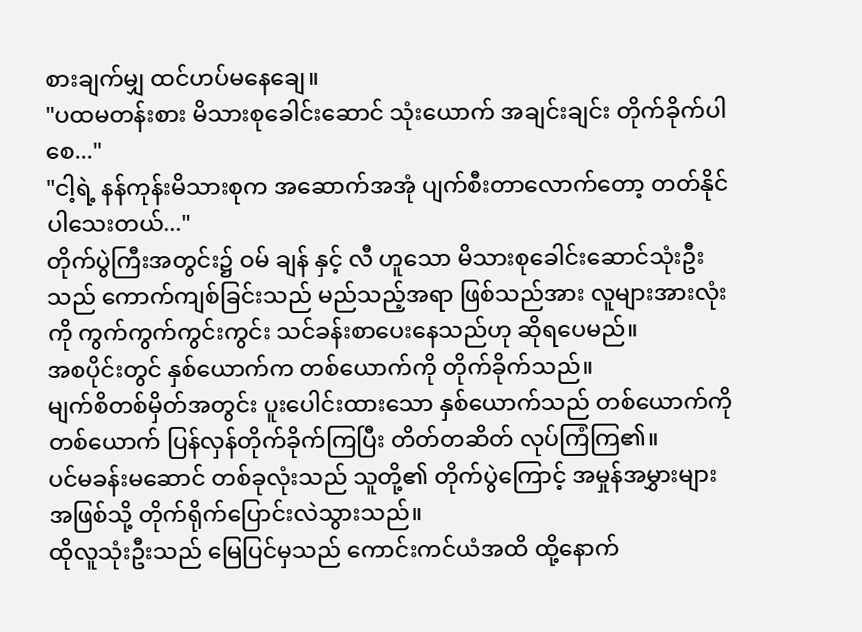စားချက်မျှ ထင်ဟပ်မနေချေ။
"ပထမတန်းစား မိသားစုခေါင်းဆောင် သုံးယောက် အချင်းချင်း တိုက်ခိုက်ပါစေ..."
"ငါ့ရဲ့ နန်ကုန်းမိသားစုက အဆောက်အအုံ ပျက်စီးတာလောက်တော့ တတ်နိုင်ပါသေးတယ်..."
တိုက်ပွဲကြီးအတွင်း၌ ဝမ် ချန် နှင့် လီ ဟူသော မိသားစုခေါင်းဆောင်သုံးဦးသည် ကောက်ကျစ်ခြင်းသည် မည်သည့်အရာ ဖြစ်သည်အား လူများအားလုံးကို ကွက်ကွက်ကွင်းကွင်း သင်ခန်းစာပေးနေသည်ဟု ဆိုရပေမည်။
အစပိုင်းတွင် နှစ်ယောက်က တစ်ယောက်ကို တိုက်ခိုက်သည်။
မျက်စိတစ်မှိတ်အတွင်း ပူးပေါင်းထားသော နှစ်ယောက်သည် တစ်ယောက်ကိုတစ်ယောက် ပြန်လှန်တိုက်ခိုက်ကြပြီး တိတ်တဆိတ် လုပ်ကြံကြ၏။
ပင်မခန်းမဆောင် တစ်ခုလုံးသည် သူတို့၏ တိုက်ပွဲကြောင့် အမှုန်အမွှားများအဖြစ်သို့ တိုက်ရိုက်ပြောင်းလဲသွားသည်။
ထိုလူသုံးဦးသည် မြေပြင်မှသည် ကောင်းကင်ယံအထိ ထို့နောက်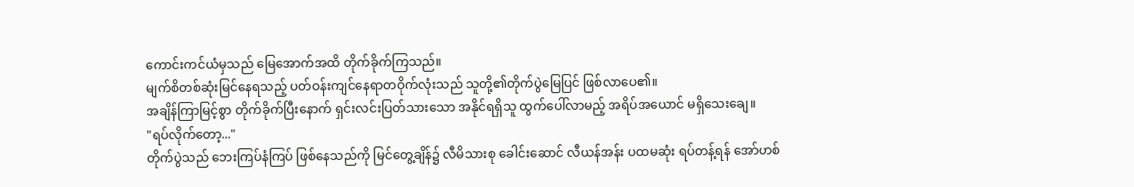ကောင်းကင်ယံမှသည် မြေအောက်အထိ တိုက်ခိုက်ကြသည်။
မျက်စိတစ်ဆုံးမြင်နေရသည့် ပတ်ဝန်းကျင်နေရာတဝိုက်လုံးသည် သူတို့၏တိုက်ပွဲမြေပြင် ဖြစ်လာပေ၏။
အချိန်ကြာမြင့်စွာ တိုက်ခိုက်ပြီးနောက် ရှင်းလင်းပြတ်သားသော အနိုင်ရရှိသူ ထွက်ပေါ်လာမည့် အရိပ်အယောင် မရှိသေးချေ။
"ရပ်လိုက်တော့..."
တိုက်ပွဲသည် ဘေးကြပ်နံကြပ် ဖြစ်နေသည်ကို မြင်တွေ့ချိန်၌ လီမိသားစု ခေါင်းဆောင် လီယန်အန်း ပထမဆုံး ရပ်တန့်ရန် အော်ဟစ်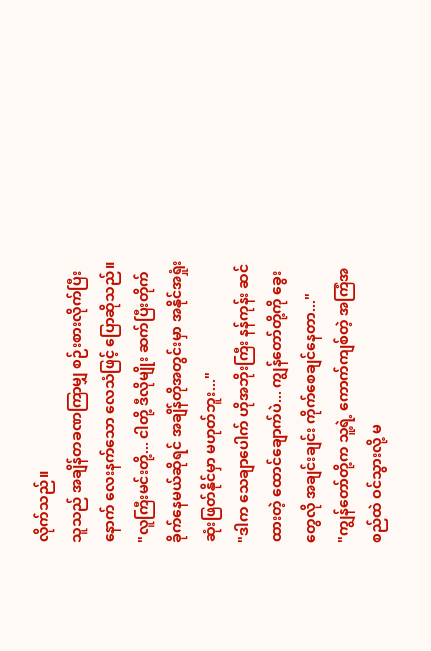လိုက်သည်။
သူသည် အချိန်တခဏကြာမျှ စဉ်းစားလိုက်ပြီးနောက် လေးနက်သော လေသံဖြင့် ပြောဆိုသည်။
"လူကြီးမင်းတို့... ငါတို့ ဒီလိုမျိုး ဆက်ပြီးတိုက်ခိုက်နေမယ်ဆိုရင် အချိန်တိုအတွင်းမှာ အနိုင်အရှုံး ဆုံးဖြတ်နိုင်မှာ မဟုတ်ဘူး..."
"ဒါက သေချာပေါက် ဟိုအဘိုးကြီး နန်ကုန်း ဆင်ထားတဲ့ ထောင်ချောက်ပဲ... ကျွန်တော်တို့ကို ခွေးတွေလို အချင်းချင်း ကိုက်စေချင်နေတာ..."
"ကျွန်တော်တို့က သူ့ရဲ့ ကောက်ကျစ်တဲ့ အကြံအစည်ထဲ ဝင်သွားလို့ မ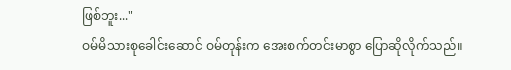ဖြစ်ဘူး..."
ဝမ်မိသားစုခေါင်းဆောင် ဝမ်တုန်းက အေးစက်တင်းမာစွာ ပြောဆိုလိုက်သည်။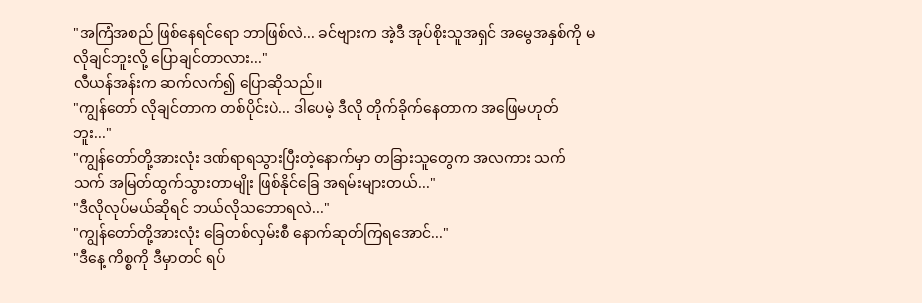"အကြံအစည် ဖြစ်နေရင်ရော ဘာဖြစ်လဲ... ခင်ဗျားက အဲ့ဒီ အုပ်စိုးသူအရှင် အမွေအနှစ်ကို မလိုချင်ဘူးလို့ ပြောချင်တာလား..."
လီယန်အန်းက ဆက်လက်၍ ပြောဆိုသည်။
"ကျွန်တော် လိုချင်တာက တစ်ပိုင်းပဲ... ဒါပေမဲ့ ဒီလို တိုက်ခိုက်နေတာက အဖြေမဟုတ်ဘူး..."
"ကျွန်တော်တို့အားလုံး ဒဏ်ရာရသွားပြီးတဲ့နောက်မှာ တခြားသူတွေက အလကား သက်သက် အမြတ်ထွက်သွားတာမျိုး ဖြစ်နိုင်ခြေ အရမ်းများတယ်..."
"ဒီလိုလုပ်မယ်ဆိုရင် ဘယ်လိုသဘောရလဲ..."
"ကျွန်တော်တို့အားလုံး ခြေတစ်လှမ်းစီ နောက်ဆုတ်ကြရအောင်..."
"ဒီနေ့ ကိစ္စကို ဒီမှာတင် ရပ်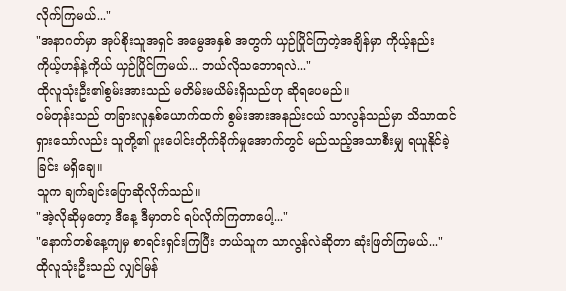လိုက်ကြမယ်..."
"အနာဂတ်မှာ အုပ်စိုးသူအရှင် အမွေအနှစ် အတွက် ယှဉ်ပြိုင်ကြတဲ့အချိန်မှာ ကိုယ့်နည်းကိုယ့်ဟန်နဲ့ကိုယ် ယှဉ်ပြိုင်ကြမယ်... ဘယ်လိုသဘောရလဲ..."
ထိုလူသုံးဦး၏စွမ်းအားသည် မတိမ်းမယိမ်းရှိသည်ဟု ဆိုရပေမည်။
ဝမ်တုန်းသည် တခြားလူနှစ်ယောက်ထက် စွမ်းအားအနည်းငယ် သာလွန်သည်မှာ သိသာထင်ရှားသော်လည်း သူတို့၏ ပူးပေါင်းတိုက်ခိုက်မှုအောက်တွင် မည်သည့်အသာစီးမျှ ရယူနိုင်ခဲ့ခြင်း မရှိချေ။
သူက ချက်ချင်းပြောဆိုလိုက်သည်။
"အဲ့လိုဆိုမှတော့ ဒီနေ့ ဒီမှာတင် ရပ်လိုက်ကြတာပေါ့..."
"နောက်တစ်နေ့ကျမှ စာရင်းရှင်းကြပြီး ဘယ်သူက သာလွန်လဲဆိုတာ ဆုံးဖြတ်ကြမယ်..."
ထိုလူသုံးဦးသည် လျှင်မြန်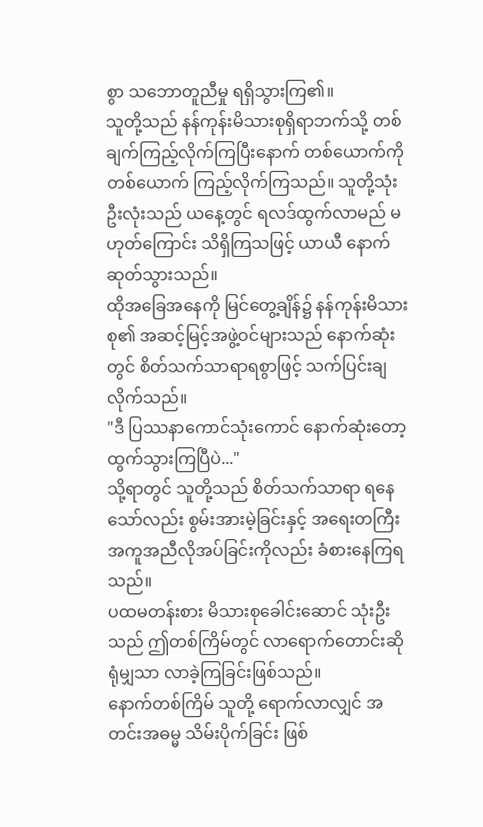စွာ သဘောတူညီမှု ရရှိသွားကြ၏။
သူတို့သည် နန်ကုန်းမိသားစုရှိရာဘက်သို့ တစ်ချက်ကြည့်လိုက်ကြပြီးနောက် တစ်ယောက်ကိုတစ်ယောက် ကြည့်လိုက်ကြသည်။ သူတို့သုံးဦးလုံးသည် ယနေ့တွင် ရလဒ်ထွက်လာမည် မဟုတ်ကြောင်း သိရှိကြသဖြင့် ယာယီ နောက်ဆုတ်သွားသည်။
ထိုအခြေအနေကို မြင်တွေ့ချိန်၌ နန်ကုန်းမိသားစု၏ အဆင့်မြင့်အဖွဲ့ဝင်များသည် နောက်ဆုံးတွင် စိတ်သက်သာရာရစွာဖြင့် သက်ပြင်းချလိုက်သည်။
"ဒီ ပြဿနာကောင်သုံးကောင် နောက်ဆုံးတော့ ထွက်သွားကြပြီပဲ..."
သို့ရာတွင် သူတို့သည် စိတ်သက်သာရာ ရနေသော်လည်း စွမ်းအားမဲ့ခြင်းနှင့် အရေးတကြီး အကူအညီလိုအပ်ခြင်းကိုလည်း ခံစားနေကြရသည်။
ပထမတန်းစား မိသားစုခေါင်းဆောင် သုံးဦးသည် ဤတစ်ကြိမ်တွင် လာရောက်တောင်းဆိုရုံမျှသာ လာခဲ့ကြခြင်းဖြစ်သည်။
နောက်တစ်ကြိမ် သူတို့ ရောက်လာလျှင် အတင်းအဓမ္မ သိမ်းပိုက်ခြင်း ဖြစ်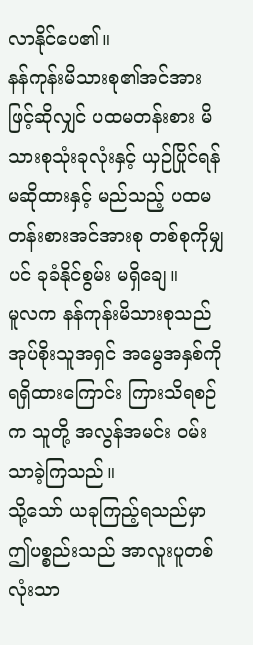လာနိုင်ပေ၏။
နန်ကုန်းမိသားစု၏အင်အားဖြင့်ဆိုလျှင် ပထမတန်းစား မိသားစုသုံးခုလုံးနှင့် ယှဉ်ပြိုင်ရန် မဆိုထားနှင့် မည်သည့် ပထမတန်းစားအင်အားစု တစ်စုကိုမျှပင် ခုခံနိုင်စွမ်း မရှိချေ။
မူလက နန်ကုန်းမိသားစုသည် အုပ်စိုးသူအရှင် အမွေအနှစ်ကို ရရှိထားကြောင်း ကြားသိရစဉ်က သူတို့ အလွန်အမင်း ဝမ်းသာခဲ့ကြသည်။
သို့သော် ယခုကြည့်ရသည်မှာ ဤပစ္စည်းသည် အာလူးပူတစ်လုံးသာ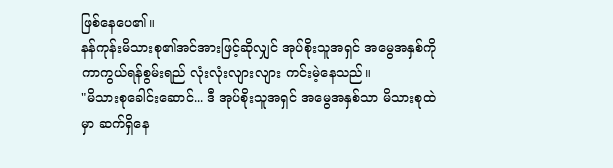ဖြစ်နေပေ၏။
နန်ကုန်းမိသားစု၏အင်အားဖြင့်ဆိုလျှင် အုပ်စိုးသူအရှင် အမွေအနှစ်ကို ကာကွယ်ရန်စွမ်းရည် လုံးလုံးလျားလျား ကင်းမဲ့နေသည်။
"မိသားစုခေါင်းဆောင်... ဒီ အုပ်စိုးသူအရှင် အမွေအနှစ်သာ မိသားစုထဲမှာ ဆက်ရှိနေ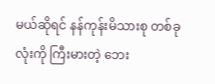မယ်ဆိုရင် နန်ကုန်းမိသားစု တစ်ခုလုံးကို ကြီးမားတဲ့ ဘေး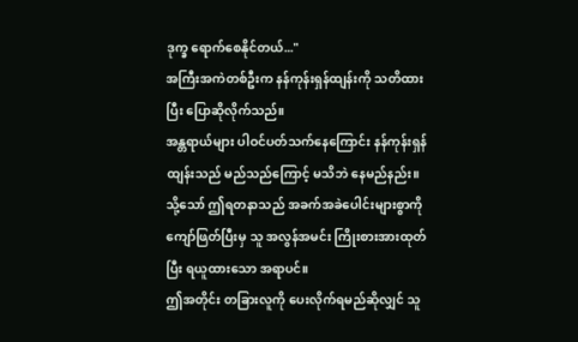ဒုက္ခ ရောက်စေနိုင်တယ်..."
အကြီးအကဲတစ်ဦးက နန်ကုန်းရှန်ထျန်းကို သတိထားပြီး ပြောဆိုလိုက်သည်။
အန္တရာယ်များ ပါဝင်ပတ်သက်နေကြောင်း နန်ကုန်းရှန်ထျန်းသည် မည်သည်ကြောင့် မသိဘဲ နေမည်နည်း။
သို့သော် ဤရတနာသည် အခက်အခဲပေါင်းများစွာကို ကျော်ဖြတ်ပြီးမှ သူ အလွန်အမင်း ကြိုးစားအားထုတ်ပြီး ရယူထားသော အရာပင်။
ဤအတိုင်း တခြားလူကို ပေးလိုက်ရမည်ဆိုလျှင် သူ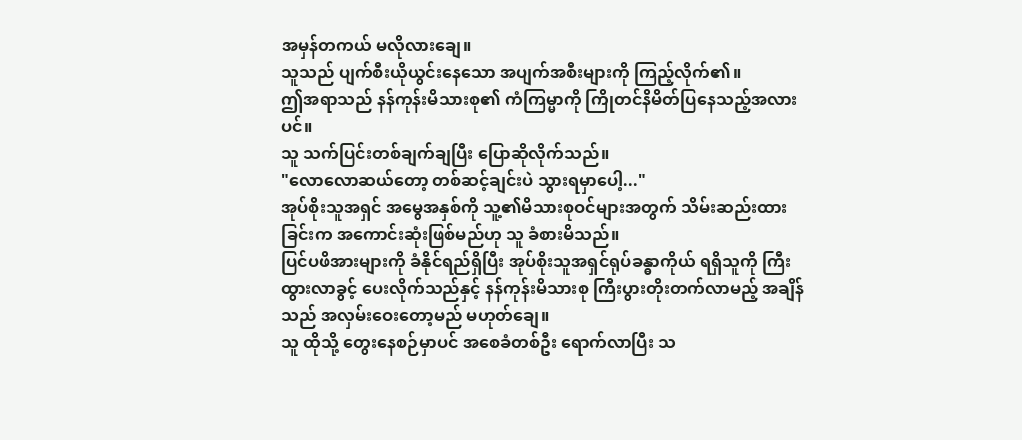အမှန်တကယ် မလိုလားချေ။
သူသည် ပျက်စီးယိုယွင်းနေသော အပျက်အစီးများကို ကြည့်လိုက်၏။
ဤအရာသည် နန်ကုန်းမိသားစု၏ ကံကြမ္မာကို ကြိုတင်နိမိတ်ပြနေသည့်အလားပင်။
သူ သက်ပြင်းတစ်ချက်ချပြီး ပြောဆိုလိုက်သည်။
"လောလောဆယ်တော့ တစ်ဆင့်ချင်းပဲ သွားရမှာပေါ့..."
အုပ်စိုးသူအရှင် အမွေအနှစ်ကို သူ့၏မိသားစုဝင်များအတွက် သိမ်းဆည်းထားခြင်းက အကောင်းဆုံးဖြစ်မည်ဟု သူ ခံစားမိသည်။
ပြင်ပဖိအားများကို ခံနိုင်ရည်ရှိပြီး အုပ်စိုးသူအရှင်ရုပ်ခန္ဓာကိုယ် ရရှိသူကို ကြီးထွားလာခွင့် ပေးလိုက်သည်နှင့် နန်ကုန်းမိသားစု ကြီးပွားတိုးတက်လာမည့် အချိန်သည် အလှမ်းဝေးတော့မည် မဟုတ်ချေ။
သူ ထိုသို့ တွေးနေစဉ်မှာပင် အစေခံတစ်ဦး ရောက်လာပြီး သ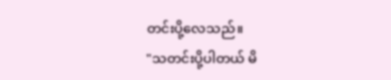တင်းပို့လေသည်။
"သတင်းပို့ပါတယ် မိ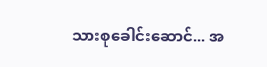သားစုခေါင်းဆောင်... အ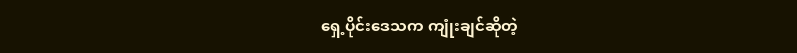ရှေ့ပိုင်းဒေသက ကျုံးချင်ဆိုတဲ့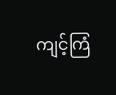ကျင့်ကြံ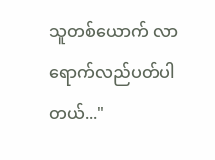သူတစ်ယောက် လာရောက်လည်ပတ်ပါတယ်..."